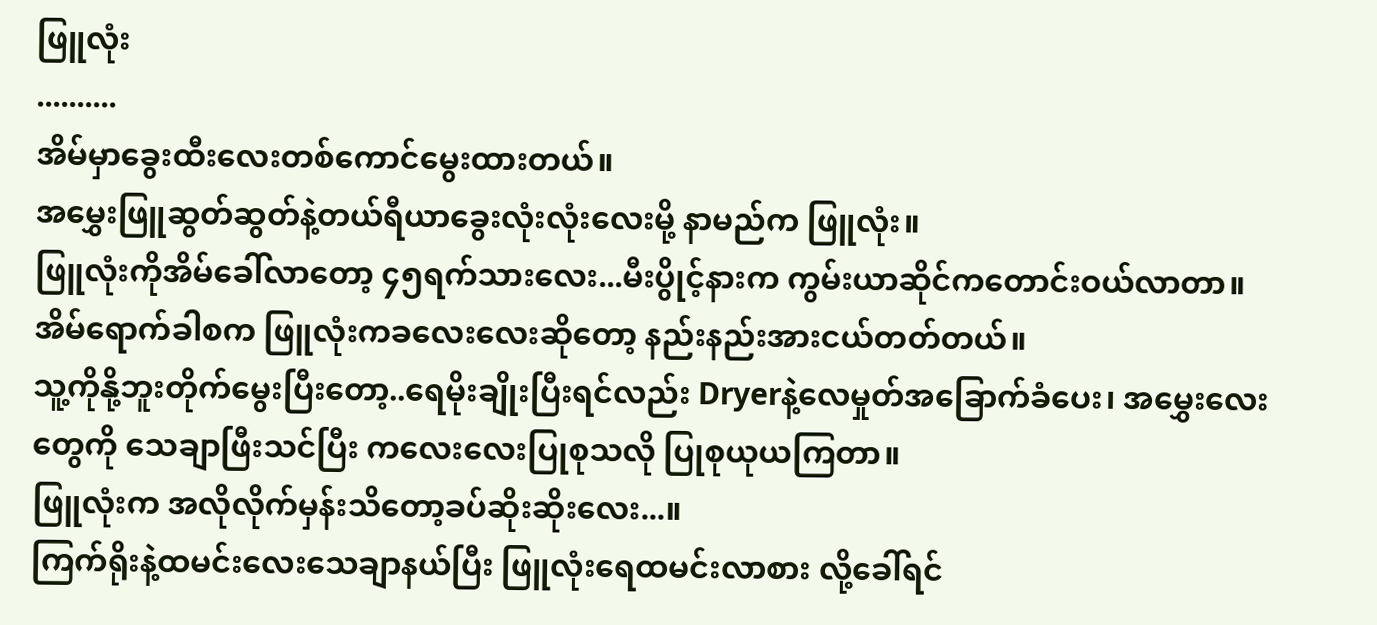ဖြူလုံး
..........
အိမ်မှာခွေးထီးလေးတစ်ကောင်မွေးထားတယ်။
အမွှေးဖြူဆွတ်ဆွတ်နဲ့တယ်ရီယာခွေးလုံးလုံးလေးမို့ နာမည်က ဖြူလုံး။
ဖြူလုံးကိုအိမ်ခေါ်လာတော့ ၄၅ရက်သားလေး...မီးပွိုင့်နားက ကွမ်းယာဆိုင်ကတောင်းဝယ်လာတာ။
အိမ်ရောက်ခါစက ဖြူလုံးကခလေးလေးဆိုတော့ နည်းနည်းအားငယ်တတ်တယ်။
သူ့ကိုနို့ဘူးတိုက်မွေးပြီးတော့..ရေမိုးချိုးပြီးရင်လည်း Dryerနဲ့လေမှုတ်အခြောက်ခံပေး၊ အမွှေးလေးတွေကို သေချာဖြီးသင်ပြီး ကလေးလေးပြုစုသလို ပြုစုယုယကြတာ။
ဖြူလုံးက အလိုလိုက်မှန်းသိတော့ခပ်ဆိုးဆိုးလေး...။
ကြက်ရိုးနဲ့ထမင်းလေးသေချာနယ်ပြီး ဖြူလုံးရေထမင်းလာစား လို့ခေါ်ရင်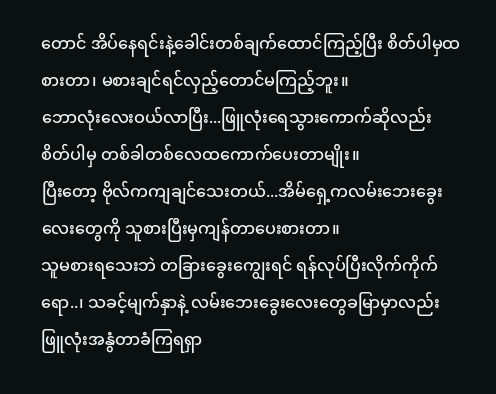တောင် အိပ်နေရင်းနဲ့ခေါင်းတစ်ချက်ထောင်ကြည့်ပြီး စိတ်ပါမှထစားတာ၊ မစားချင်ရင်လှည့်တောင်မကြည့်ဘူး။
ဘောလုံးလေးဝယ်လာပြီး...ဖြူလုံးရေသွားကောက်ဆိုလည်း စိတ်ပါမှ တစ်ခါတစ်လေထကောက်ပေးတာမျိုး။
ပြီးတော့ ဗိုလ်ကကျချင်သေးတယ်...အိမ်ရှေ့ကလမ်းဘေးခွေးလေးတွေကို သူစားပြီးမှကျန်တာပေးစားတာ။
သူမစားရသေးဘဲ တခြားခွေးကျွေးရင် ရန်လုပ်ပြီးလိုက်ကိုက်ရော..၊ သခင့်မျက်နှာနဲ့ လမ်းဘေးခွေးလေးတွေခမြာမှာလည်း ဖြူလုံးအနွံတာခံကြရရှာ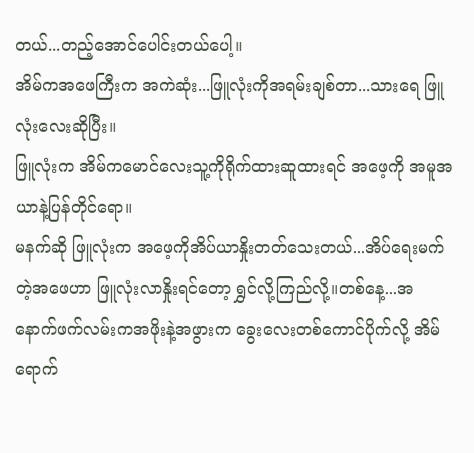တယ်...တည့်အောင်ပေါင်းတယ်ပေါ့။
အိမ်ကအဖေကြီးက အကဲဆုံး...ဖြူလုံးကိုအရမ်းချစ်တာ...သားရေ ဖြူလုံးလေးဆိုပြီး။
ဖြူလုံးက အိမ်ကမောင်လေးသူ့ကိုရိုက်ထားဆူထားရင် အဖေ့ကို အမူအယာနဲ့ပြန်တိုင်ရော။
မနက်ဆို ဖြူလုံးက အဖေ့ကိုအိပ်ယာနှိုးတတ်သေးတယ်...အိပ်ရေးမက်တဲ့အဖေဟာ ဖြူလုံးလာနှိုးရင်တော့ ရွှင်လို့ကြည်လို့။တစ်နေ့...အနောက်ဖက်လမ်းကအဖိုးနဲ့အဖွားက ခွေးလေးတစ်ကောင်ပိုက်လို့ အိမ်ရောက်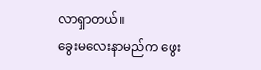လာရှာတယ်။
ခွေးမလေးနာမည်က ဖွေး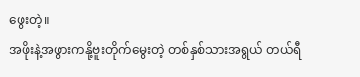ဖွေးတဲ့။
အဖိုးနဲ့အဖွားကနို့ဗူးတိုက်မွေးတဲ့ တစ်နှစ်သားအရွယ် တယ်ရီ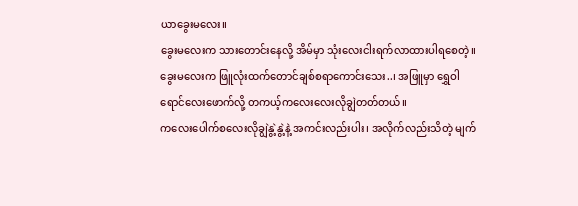ယာခွေးမလေး။
ခွေးမလေးက သားတောင်းနေလို့ အိမ်မှာ သုံးလေးငါးရက်လာထားပါရစေတဲ့။
ခွေးမလေးက ဖြူလုံးထက်တောင်ချစ်စရာကောင်းသေး..၊ အဖြူမှာ ရွှေဝါရောင်လေးဖောက်လို့ တကယ့်ကလေးလေးလိုချွဲတတ်တယ်။
ကလေးပေါက်စလေးလိုချွဲနွဲ့နွဲ့နဲ့ အကင်းလည်းပါး၊ အလိုက်လည်းသိတဲ့ မျက်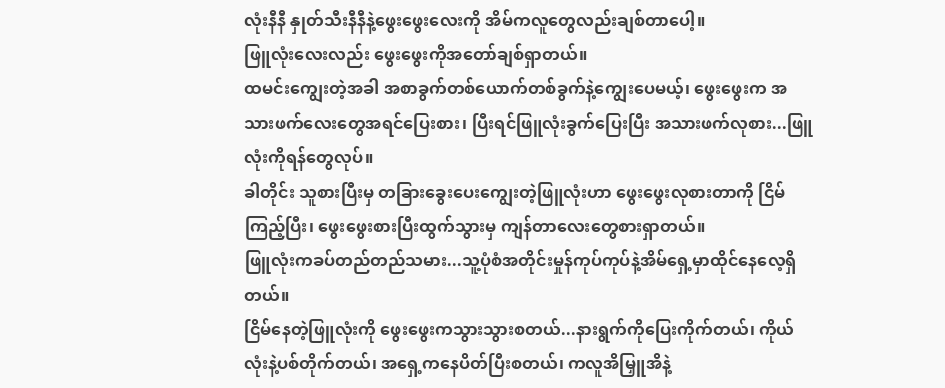လုံးနီနီ နှုတ်သီးနီနီနဲ့ဖွေးဖွေးလေးကို အိမ်ကလူတွေလည်းချစ်တာပေါ့။
ဖြူလုံးလေးလည်း ဖွေးဖွေးကိုအတော်ချစ်ရှာတယ်။
ထမင်းကျွေးတဲ့အခါ အစာခွက်တစ်ယောက်တစ်ခွက်နဲ့ကျွေးပေမယ့်၊ ဖွေးဖွေးက အသားဖက်လေးတွေအရင်ပြေးစား၊ ပြီးရင်ဖြူလုံးခွက်ပြေးပြီး အသားဖက်လုစား...ဖြူလုံးကိုရန်တွေလုပ်။
ခါတိုင်း သူစားပြီးမှ တခြားခွေးပေးကျွေးတဲ့ဖြူလုံးဟာ ဖွေးဖွေးလုစားတာကို ငြိမ်ကြည့်ပြီး၊ ဖွေးဖွေးစားပြီးထွက်သွားမှ ကျန်တာလေးတွေစားရှာတယ်။
ဖြူလုံးကခပ်တည်တည်သမား...သူ့ပုံစံအတိုင်းမှုန်ကုပ်ကုပ်နဲ့အိမ်ရှေ့မှာထိုင်နေလေ့ရှိတယ်။
ငြိမ်နေတဲ့ဖြူလုံးကို ဖွေးဖွေးကသွားသွားစတယ်...နားရွက်ကိုပြေးကိုက်တယ်၊ ကိုယ်လုံးနဲ့ပစ်တိုက်တယ်၊ အရှေ့ကနေပိတ်ပြီးစတယ်၊ ကလူအိမြှူအိနဲ့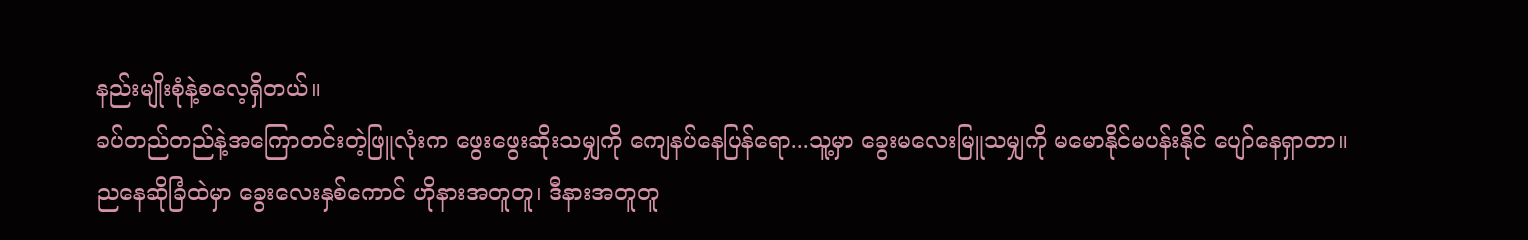နည်းမျိုးစုံနဲ့စလေ့ရှိတယ်။
ခပ်တည်တည်နဲ့အကြောတင်းတဲ့ဖြူလုံးက ဖွေးဖွေးဆိုးသမျှကို ကျေနပ်နေပြန်ရော...သူ့မှာ ခွေးမလေးမြူသမျှကို မမောနိုင်မပန်းနိုင် ပျော်နေရှာတာ။
ညနေဆိုခြံထဲမှာ ခွေးလေးနှစ်ကောင် ဟိုနားအတူတူ၊ ဒီနားအတူတူ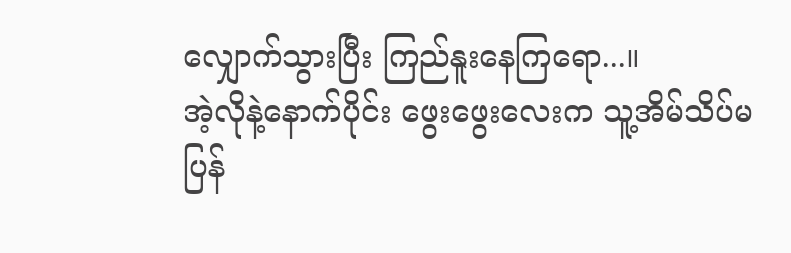လျှောက်သွားပြီး ကြည်နူးနေကြရော...။
အဲ့လိုနဲ့နောက်ပိုင်း ဖွေးဖွေးလေးက သူ့အိမ်သိပ်မပြန်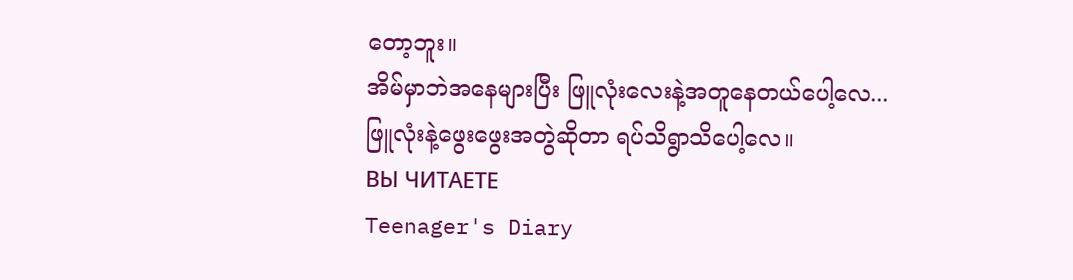တော့ဘူး။
အိမ်မှာဘဲအနေများပြီး ဖြူလုံးလေးနဲ့အတူနေတယ်ပေါ့လေ...ဖြူလုံးနဲ့ဖွေးဖွေးအတွဲဆိုတာ ရပ်သိရွာသိပေါ့လေ။
ВЫ ЧИТАЕТЕ
Teenager's Diary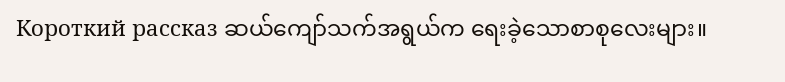Короткий рассказ ဆယ်ကျော်သက်အရွယ်က ရေးခဲ့သောစာစုလေးများ။